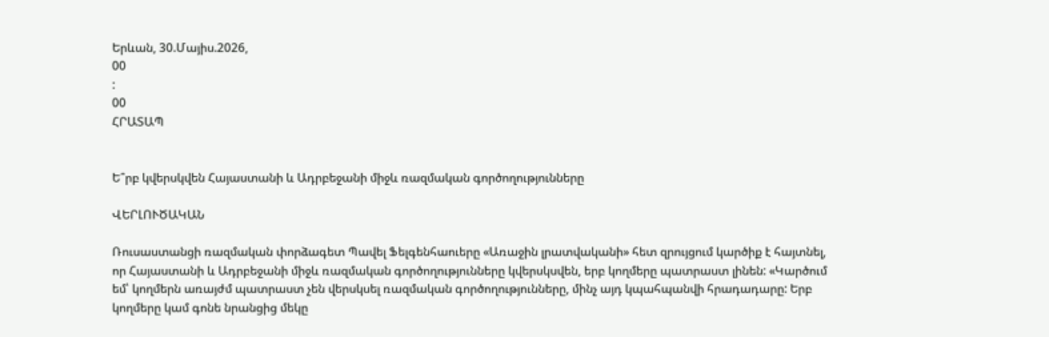Երևան, 30.Մայիս.2026,
00
:
00
ՀՐԱՏԱՊ


Ե՞րբ կվերսկվեն Հայաստանի և Ադրբեջանի միջև ռազմական գործողությունները

ՎԵՐԼՈՒԾԱԿԱՆ

Ռուսաստանցի ռազմական փորձագետ Պավել Ֆելգենհաուերը «Առաջին լրատվականի» հետ զրույցում կարծիք է հայտնել, որ Հայաստանի և Ադրբեջանի միջև ռազմական գործողությունները կվերսկսվեն, երբ կողմերը պատրաստ լինեն: «Կարծում եմ՝ կողմերն առայժմ պատրաստ չեն վերսկսել ռազմական գործողությունները, մինչ այդ կպահպանվի հրադադարը: Երբ կողմերը կամ գոնե նրանցից մեկը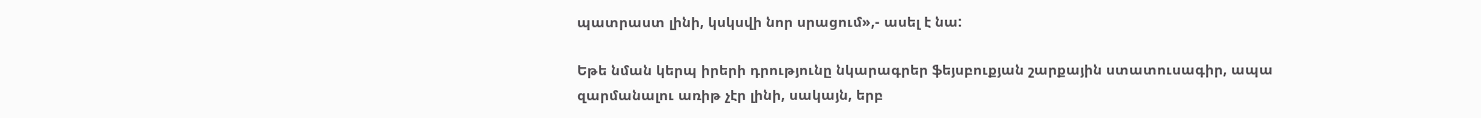պատրաստ լինի, կսկսվի նոր սրացում»,- ասել է նա:

Եթե նման կերպ իրերի դրությունը նկարագրեր ֆեյսբուքյան շարքային ստատուսագիր, ապա զարմանալու առիթ չէր լինի, սակայն, երբ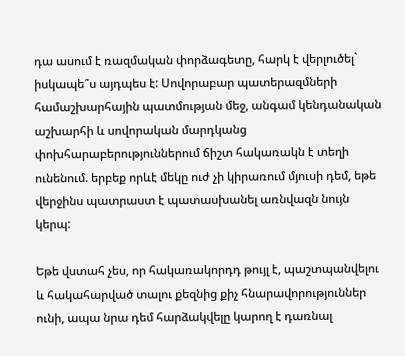դա ասում է ռազմական փորձագետը, հարկ է վերլուծել` իսկապե՞ս այդպես է: Սովորաբար պատերազմների համաշխարհային պատմության մեջ, անգամ կենդանական աշխարհի և սովորական մարդկանց փոխհարաբերություններում ճիշտ հակառակն է տեղի ունենում. երբեք որևէ մեկը ուժ չի կիրառում մյուսի դեմ, եթե վերջինս պատրաստ է պատասխանել առնվազն նույն կերպ:

Եթե վստահ չես, որ հակառակորդդ թույլ է, պաշտպանվելու և հակահարված տալու քեզնից քիչ հնարավորություններ ունի, ապա նրա դեմ հարձակվելը կարող է դառնալ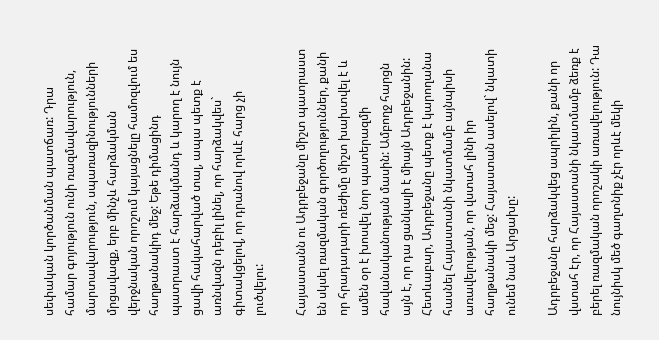սեփական կործանման պատճառ: Դրա համար գոյություն ունի ռազմավարություն, մարտավարություն, սպառազինությունների մրցավազք, երբ մինչև հարձակման վերջնական որոշում կայացնելը համոզվում ես հաղթանակիդ մեջ: Եթե դիմացինդ պատրաստ է հարձակմանդ և կարող է նույն ցավի հակահարված տալ, ապա պետք է առնվազն դեբիլ լինել, որ հարձակվես` գիտակցելով, որ դրանով որևէ հարց չի լուծվելու:

Հայաստանն ու Ադրբեջանը միշտ պատրաստ են սկսել ռազմական գործողություններ, քանի որ հրադադարի ռեժիմը միշտ խախտվել է և ամեն օր է խոսվել նոր պատերազմի հավանականության մասին: Ամբողջ հարցն այն է, որ դա ցանկալի է միայն Ադրբեջանին: Հետևաբար, Ադրբեջանը պետք է կարողանա հասնել Հայաստանի նկատմամբ այնպիսի առավելության, որ վստահ լինի իր հաղթանակի մեջ: Հայաստան ասելով` նկատի ունեմ նաև Արցախը:

Ադրբեջանը հարձակվեց ապրիլին, քանի որ վստահ էր, որ Հայաստանի նկատմամբ ձեռք է բերել ռազմական որոշակի առավելություն: Դա նույնիսկ մեծ գաղտնիք չէր որևէ մեկի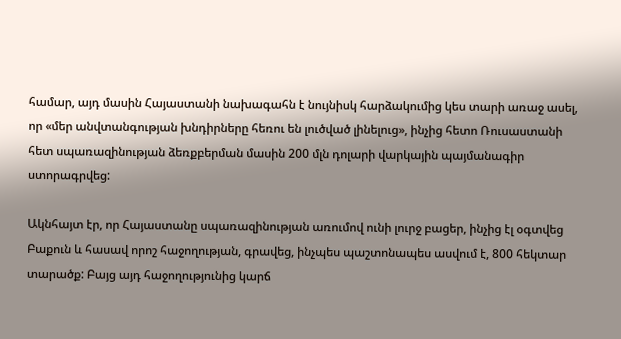համար, այդ մասին Հայաստանի նախագահն է նույնիսկ հարձակումից կես տարի առաջ ասել, որ «մեր անվտանգության խնդիրները հեռու են լուծված լինելուց», ինչից հետո Ռուսաստանի հետ սպառազինության ձեռքբերման մասին 200 մլն դոլարի վարկային պայմանագիր ստորագրվեց:

Ակնհայտ էր, որ Հայաստանը սպառազինության առումով ունի լուրջ բացեր, ինչից էլ օգտվեց Բաքուն և հասավ որոշ հաջողության, գրավեց, ինչպես պաշտոնապես ասվում է, 800 հեկտար տարածք: Բայց այդ հաջողությունից կարճ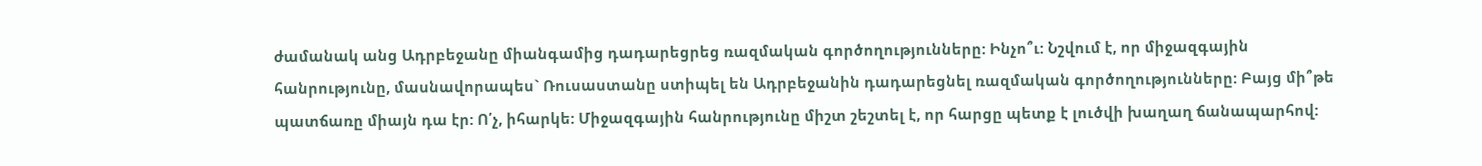ժամանակ անց Ադրբեջանը միանգամից դադարեցրեց ռազմական գործողությունները: Ինչո՞ւ: Նշվում է, որ միջազգային հանրությունը, մասնավորապես` Ռուսաստանը ստիպել են Ադրբեջանին դադարեցնել ռազմական գործողությունները: Բայց մի՞թե պատճառը միայն դա էր: Ո՛չ, իհարկե: Միջազգային հանրությունը միշտ շեշտել է, որ հարցը պետք է լուծվի խաղաղ ճանապարհով: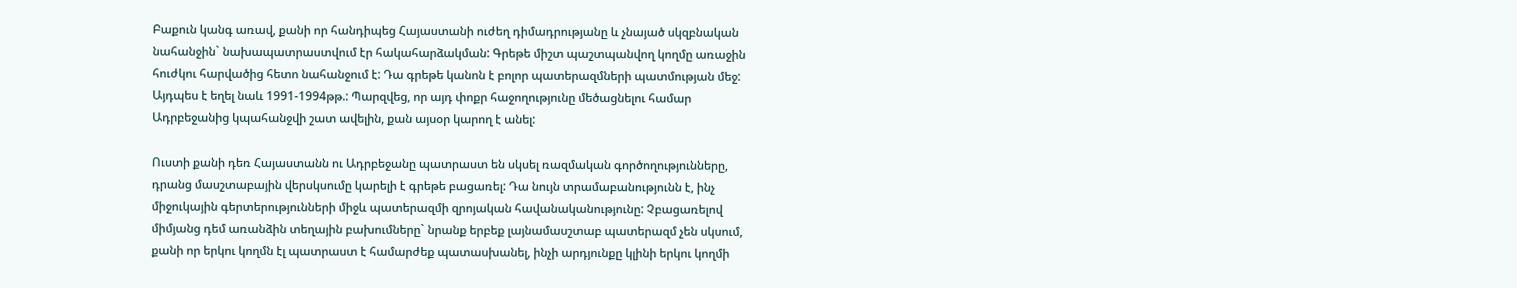Բաքուն կանգ առավ, քանի որ հանդիպեց Հայաստանի ուժեղ դիմադրությանը և չնայած սկզբնական նահանջին` նախապատրաստվում էր հակահարձակման: Գրեթե միշտ պաշտպանվող կողմը առաջին հուժկու հարվածից հետո նահանջում է: Դա գրեթե կանոն է բոլոր պատերազմների պատմության մեջ: Այդպես է եղել նաև 1991-1994թթ.: Պարզվեց, որ այդ փոքր հաջողությունը մեծացնելու համար Ադրբեջանից կպահանջվի շատ ավելին, քան այսօր կարող է անել:

Ուստի քանի դեռ Հայաստանն ու Ադրբեջանը պատրաստ են սկսել ռազմական գործողությունները, դրանց մասշտաբային վերսկսումը կարելի է գրեթե բացառել: Դա նույն տրամաբանությունն է, ինչ միջուկային գերտերությունների միջև պատերազմի զրոյական հավանականությունը: Չբացառելով միմյանց դեմ առանձին տեղային բախումները` նրանք երբեք լայնամասշտաբ պատերազմ չեն սկսում, քանի որ երկու կողմն էլ պատրաստ է համարժեք պատասխանել, ինչի արդյունքը կլինի երկու կողմի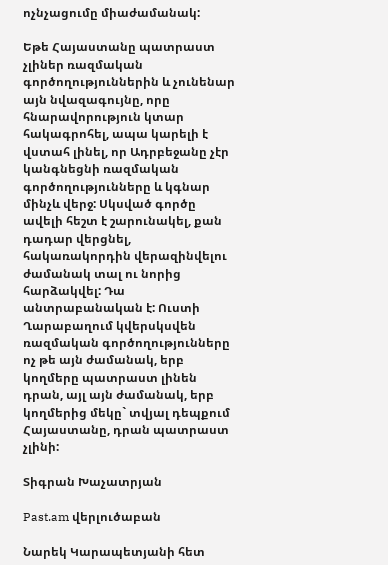ոչնչացումը միաժամանակ:

Եթե Հայաստանը պատրաստ չլիներ ռազմական գործողություններին և չունենար այն նվազագույնը, որը հնարավորություն կտար հակագրոհել, ապա կարելի է վստահ լինել, որ Ադրբեջանը չէր կանգնեցնի ռազմական գործողությունները և կգնար մինչև վերջ: Սկսված գործը ավելի հեշտ է շարունակել, քան դադար վերցնել, հակառակորդին վերազինվելու ժամանակ տալ ու նորից հարձակվել: Դա անտրաբանական է: Ուստի Ղարաբաղում կվերսկսվեն ռազմական գործողությունները ոչ թե այն ժամանակ, երբ կողմերը պատրաստ լինեն դրան, այլ այն ժամանակ, երբ կողմերից մեկը` տվյալ դեպքում Հայաստանը, դրան պատրաստ չլինի:

Տիգրան Խաչատրյան

Past.am վերլուծաբան

Նարեկ Կարապետյանի հետ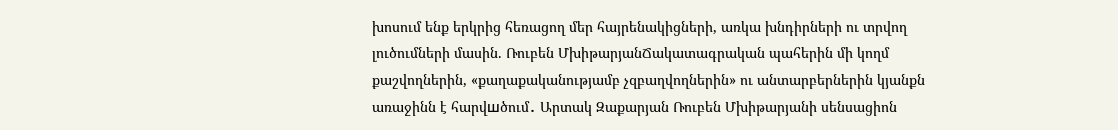խոսում ենք երկրից հեռացող մեր հայրենակիցների, առկա խնդիրների ու տրվող լուծումների մասին. Ռուբեն ՄխիթարյանՃակատագրական պահերին մի կողմ քաշվողներին, «քաղաքականությամբ չզբաղվողներին» ու անտարբերներին կյանքն առաջինն է հարվшծում․ Արտակ Զաքարյան Ռուբեն Մխիթարյանի սենսացիոն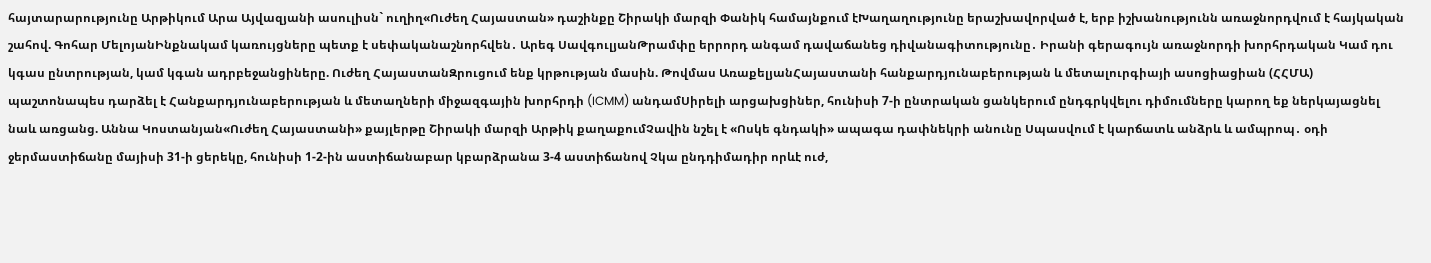հայտարարությունը Արթիկում Արա Այվազյանի ասուլիսն` ուղիղ«Ուժեղ Հայաստան» դաշինքը Շիրակի մարզի Փանիկ համայնքում էԽաղաղությունը երաշխավորված է, երբ իշխանությունն առաջնորդվում է հայկական շահով. Գոհար ՄելոյանԻնքնակամ կառույցները պետք է սեփականաշնորհվեն․ Արեգ ՍավգուլյանԹրամփը երրորդ անգամ դավաճանեց դիվանագիտությունը․ Իրանի գերագույն առաջնորդի խորհրդական Կամ դու կգաս ընտրության, կամ կգան ադրբեջանցիները. Ուժեղ ՀայաստանԶրուցում ենք կրթության մասին. Թովմաս ԱռաքելյանՀայաստանի հանքարդյունաբերության և մետալուրգիայի ասոցիացիան (ՀՀՄԱ) պաշտոնապես դարձել է Հանքարդյունաբերության և մետաղների միջազգային խորհրդի (ICMM) անդամՍիրելի արցախցիներ, հունիսի 7-ի ընտրական ցանկերում ընդգրկվելու դիմումները կարող եք ներկայացնել նաև առցանց. Աննա Կոստանյան«Ուժեղ Հայաստանի» քայլերթը Շիրակի մարզի Արթիկ քաղաքումՉավին նշել է «Ոսկե գնդակի» ապագա դափնեկրի անունը Սպասվում է կարճատև անձրև և ամպրոպ․ օդի ջերմաստիճանը մայիսի 31-ի ցերեկը, հունիսի 1-2-ին աստիճանաբար կբարձրանա 3-4 աստիճանով Չկա ընդդիմադիր որևէ ուժ,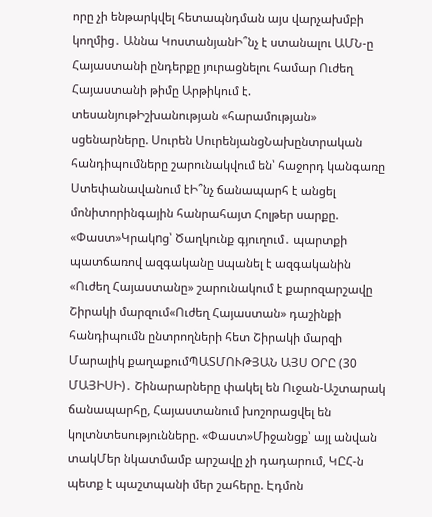որը չի ենթարկվել հետապնդման այս վարչախմբի կողմից․ Աննա ԿոստանյանԻ՞նչ է ստանալու ԱՄՆ-ը Հայաստանի ընդերքը յուրացնելու համար Ուժեղ Հայաստանի թիմը Արթիկում է. տեսանյութԻշխանության «հարամության» սցենարները. Սուրեն ՍուրենյանցՆախընտրական հանդիպումները շարունակվում են՝ հաջորդ կանգառը Ստեփանավանում էԻ՞նչ ճանապարհ է անցել մոնիտորինգային հանրահայտ Հոլթեր սարքը. «Փաստ»Կրակnց՝ Ծաղկունք գյուղում․ պարտքի պատճառով ազգականը uպանել է ազգականին «Ուժեղ Հայաստանը» շարունակում է քարոզարշավը Շիրակի մարզում«Ուժեղ Հայաստան» դաշինքի հանդիպումն ընտրողների հետ Շիրակի մարզի Մարալիկ քաղաքումՊԱՏՄՈՒԹՅԱՆ ԱՅՍ ՕՐԸ (30 ՄԱՅԻՍԻ)․ Շինարարները փակել են Ուջան-Աշտարակ ճանապարհը, Հայաստանում խոշորացվել են կոլտնտեսությունները. «Փաստ»Միջանցք՝ այլ անվան տակՄեր նկատմամբ արշավը չի դադարում, ԿԸՀ-ն պետք է պաշտպանի մեր շահերը. Էդմոն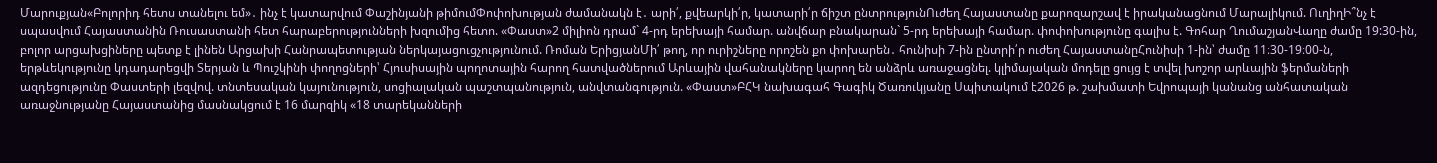Մարուքյան«Բոլորիդ հետս տանելու եմ»․ ինչ է կատարվում Փաշինյանի թիմումՓոփոխության ժամանակն է․ արի՛, քվեարկի՛ր, կատարի՛ր ճիշտ ընտրությունՈւժեղ Հայաստանը քարոզարշավ է իրականացնում Մարալիկում. ՈւղիղԻ՞նչ է սպասվում Հայաստանին Ռուսաստանի հետ հարաբերությունների խզումից հետո. «Փաստ»2 միլիոն դրամ` 4-րդ երեխայի համար. անվճար բնակարան` 5-րդ երեխայի համար. փոփոխությունը գալիս է. Գոհար ՂումաշյանՎաղը ժամը 19:30-ին, բոլոր արցախցիները պետք է լինեն Արցախի Հանրապետության ներկայացուցչությունում. Ռոման ԵրիցյանՄի՛ թող, որ ուրիշները որոշեն քո փոխարեն․ հունիսի 7-ին ընտրի՛ր ուժեղ ՀայաստանըՀունիսի 1-ին՝ ժամը 11։30-19։00-ն, երթևեկությունը կդադարեցվի Տերյան և Պուշկինի փողոցների՝ Հյուսիսային պողոտային հարող հատվածներում Արևային վահանակները կարող են անձրև առաջացնել. կլիմայական մոդելը ցույց է տվել խոշոր արևային ֆերմաների ազդեցությունը Փաստերի լեզվով. տնտեսական կայունություն, սոցիալական պաշտպանություն, անվտանգություն. «Փաստ»ԲՀԿ նախագահ Գագիկ Ծառուկյանը Սպիտակում է2026 թ. շախմատի Եվրոպայի կանանց անհատական առաջնությանը Հայաստանից մասնակցում է 16 մարզիկ «18 տարեկանների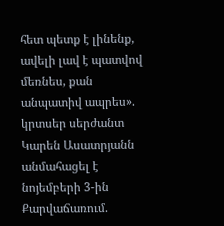հետ պետք է լինենք, ավելի լավ է պատվով մեռնես, քան անպատիվ ապրես». կրտսեր սերժանտ Կարեն Ասատրյանն անմահացել է նոյեմբերի 3-ին Քարվաճառում.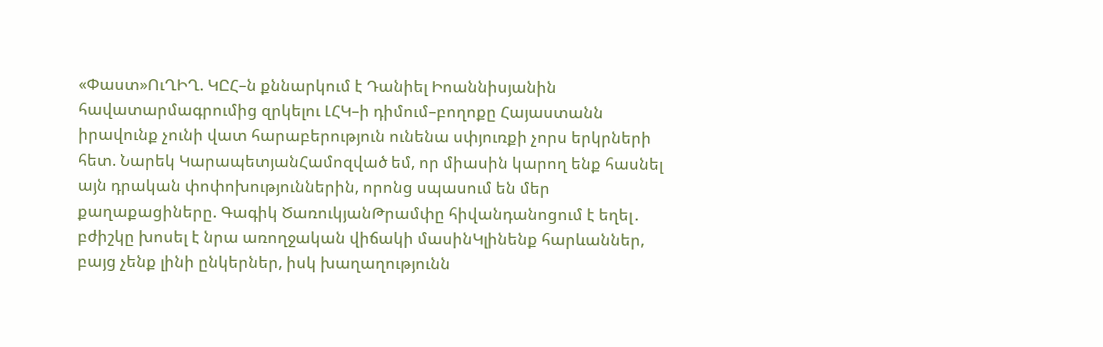«Փաստ»ՈւՂԻՂ. ԿԸՀ–ն քննարկում է Դանիել Իոաննիսյանին հավատարմագրումից զրկելու ԼՀԿ–ի դիմում–բողոքը Հայաստանն իրավունք չունի վատ հարաբերություն ունենա սփյուռքի չորս երկրների հետ. Նարեկ ԿարապետյանՀամոզված եմ, որ միասին կարող ենք հասնել այն դրական փոփոխություններին, որոնց սպասում են մեր քաղաքացիները. Գագիկ ԾառուկյանԹրամփը հիվանդանոցում է եղել․ բժիշկը խոսել է նրա առողջական վիճակի մասինԿլինենք հարևաններ, բայց չենք լինի ընկերներ, իսկ խաղաղությունն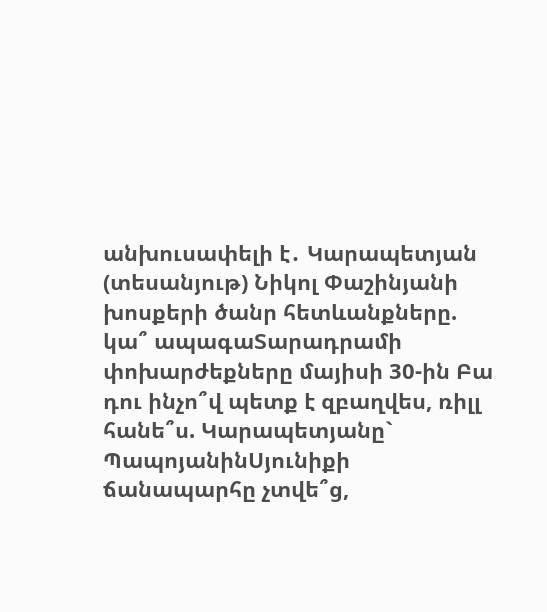անխուսափելի է․ Կարապետյան (տեսանյութ) Նիկոլ Փաշինյանի խոսքերի ծանր հետևանքները. կա՞ ապագաՏարադրամի փոխարժեքները մայիսի 30-ին Բա դու ինչո՞վ պետք է զբաղվես, ռիլլ հանե՞ս. Կարապետյանը` ՊապոյանինՍյունիքի ճանապարհը չտվե՞ց,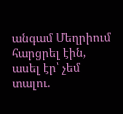անգամ Մեղրիում հարցրել էին, ասել էր՝ չեմ տալու.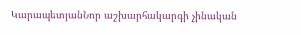ԿարապետյանՆոր աշխարհակարգի չինական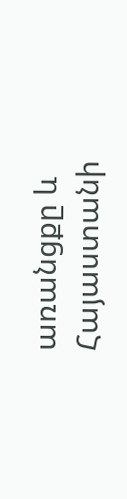առանցքը և Հայաստանի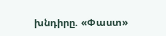խնդիրը. «Փաստ»